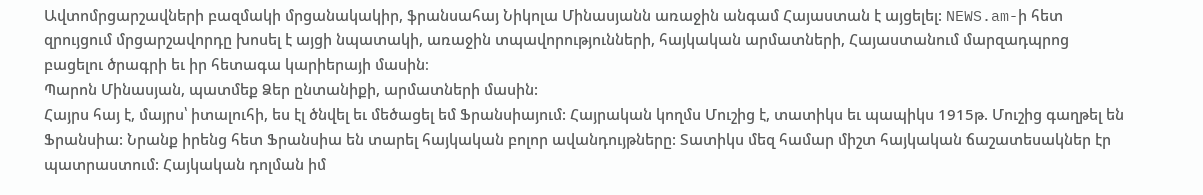Ավտոմրցարշավների բազմակի մրցանակակիր, ֆրանսահայ Նիկոլա Մինասյանն առաջին անգամ Հայաստան է այցելել: NEWS.am-ի հետ զրույցում մրցարշավորդը խոսել է այցի նպատակի, առաջին տպավորությունների, հայկական արմատների, Հայաստանում մարզադպրոց բացելու ծրագրի եւ իր հետագա կարիերայի մասին։
Պարոն Մինասյան, պատմեք Ձեր ընտանիքի, արմատների մասին:
Հայրս հայ է, մայրս՝ իտալուհի, ես էլ ծնվել եւ մեծացել եմ Ֆրանսիայում: Հայրական կողմս Մուշից է, տատիկս եւ պապիկս 1915թ. Մուշից գաղթել են Ֆրանսիա: Նրանք իրենց հետ Ֆրանսիա են տարել հայկական բոլոր ավանդույթները: Տատիկս մեզ համար միշտ հայկական ճաշատեսակներ էր պատրաստում: Հայկական դոլման իմ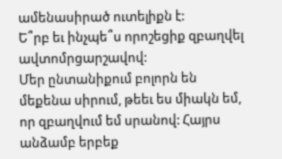ամենասիրած ուտելիքն է:
Ե՞րբ եւ ինչպե՞ս որոշեցիք զբաղվել ավտոմրցարշավով:
Մեր ընտանիքում բոլորն են մեքենա սիրում, թեեւ ես միակն եմ, որ զբաղվում եմ սրանով: Հայրս անձամբ երբեք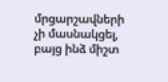մրցարշավների չի մասնակցել, բայց ինձ միշտ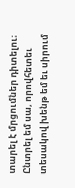տարել է մրցումներ դիտելու։ Ընտրել եմ սա, որովհետեւ տեսակով խենթ եմ եւ սիրում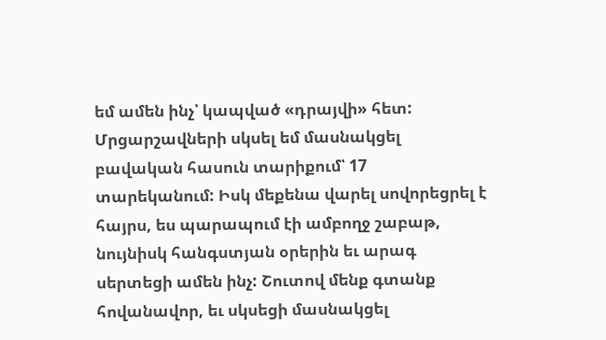եմ ամեն ինչ՝ կապված «դրայվի» հետ: Մրցարշավների սկսել եմ մասնակցել բավական հասուն տարիքում՝ 17 տարեկանում: Իսկ մեքենա վարել սովորեցրել է հայրս, ես պարապում էի ամբողջ շաբաթ, նույնիսկ հանգստյան օրերին եւ արագ սերտեցի ամեն ինչ: Շուտով մենք գտանք հովանավոր, եւ սկսեցի մասնակցել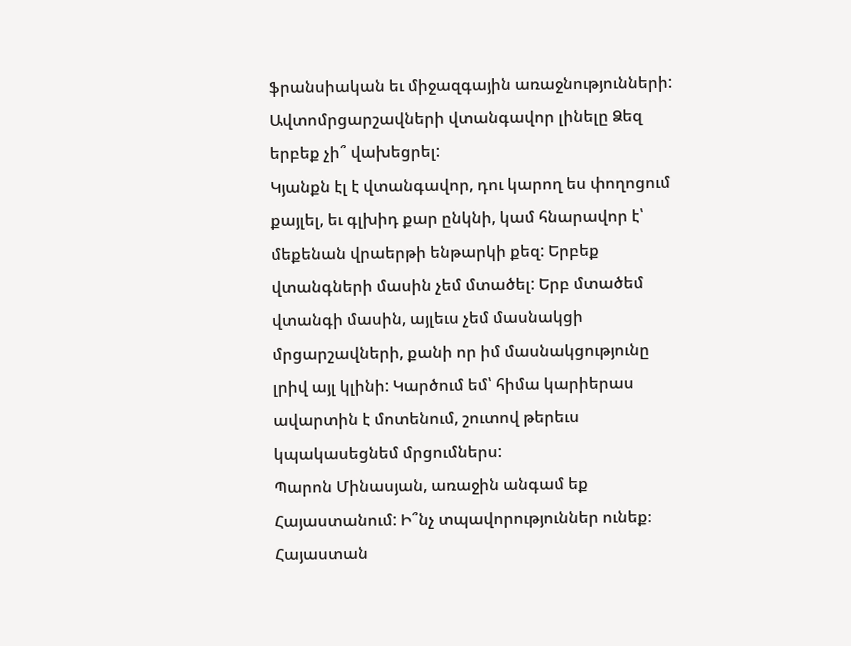ֆրանսիական եւ միջազգային առաջնությունների:
Ավտոմրցարշավների վտանգավոր լինելը Ձեզ երբեք չի՞ վախեցրել:
Կյանքն էլ է վտանգավոր, դու կարող ես փողոցում քայլել, եւ գլխիդ քար ընկնի, կամ հնարավոր է՝ մեքենան վրաերթի ենթարկի քեզ: Երբեք վտանգների մասին չեմ մտածել: Երբ մտածեմ վտանգի մասին, այլեւս չեմ մասնակցի մրցարշավների, քանի որ իմ մասնակցությունը լրիվ այլ կլինի: Կարծում եմ՝ հիմա կարիերաս ավարտին է մոտենում, շուտով թերեւս կպակասեցնեմ մրցումներս:
Պարոն Մինասյան, առաջին անգամ եք Հայաստանում: Ի՞նչ տպավորություններ ունեք։
Հայաստան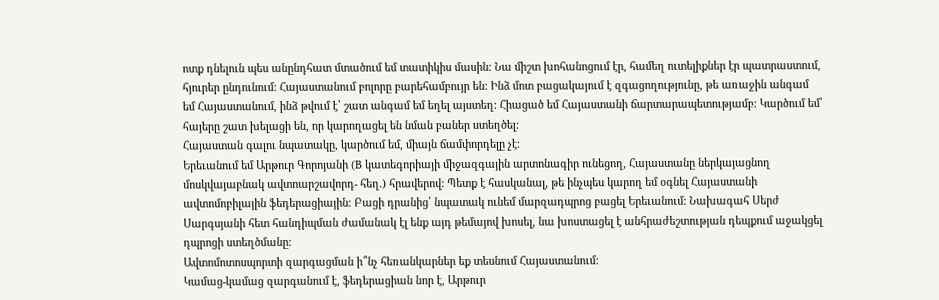ոտք դնելուն պես անընդհատ մտածում եմ տատիկիս մասին: Նա միշտ խոհանոցում էր, համեղ ուտելիքներ էր պատրաստում, հյուրեր ընդունում: Հայաստանում բոլորը բարեհամբույր են: Ինձ մոտ բացակայում է զգացողությունը, թե առաջին անգամ եմ Հայաստանում, ինձ թվում է՝ շատ անգամ եմ եղել այստեղ: Հիացած եմ Հայաստանի ճարտարապետությամբ: Կարծում եմ՝ հայերը շատ խելացի են, որ կարողացել են նման բաներ ստեղծել:
Հայաստան գալու նպատակը, կարծում եմ, միայն ճամփորդելը չէ։
Երեւանում եմ Արթուր Գորոյանի (B կատեգորիայի միջազգային արտոնագիր ունեցող, Հայաստանը ներկայացնող մոսկվայաբնակ ավտոարշավորդ- հեղ.) հրավերով: Պետք է հասկանալ, թե ինչպես կարող եմ օգնել Հայաստանի ավտոմոբիլային ֆեդերացիային: Բացի դրանից՝ նպատակ ունեմ մարզադպրոց բացել Երեւանում: Նախագահ Սերժ Սարգսյանի հետ հանդիպման ժամանակ էլ ենք այդ թեմայով խոսել, նա խոստացել է անհրաժեշտության դեպքում աջակցել դպրոցի ստեղծմանը:
Ավտոմոտոսպորտի զարգացման ի՞նչ հեռանկարներ եք տեսնում Հայաստանում:
Կամաց-կամաց զարգանում է, ֆեդերացիան նոր է, Արթուր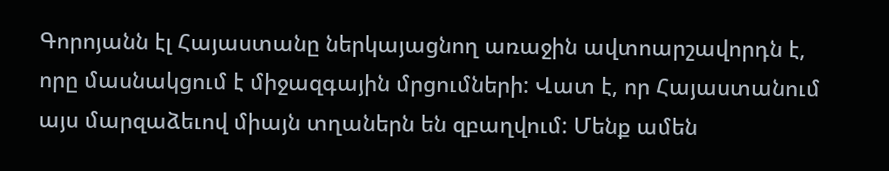Գորոյանն էլ Հայաստանը ներկայացնող առաջին ավտոարշավորդն է, որը մասնակցում է միջազգային մրցումների: Վատ է, որ Հայաստանում այս մարզաձեւով միայն տղաներն են զբաղվում: Մենք ամեն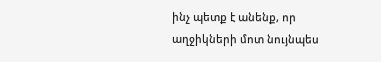ինչ պետք է անենք, որ աղջիկների մոտ նույնպես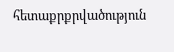հետաքրքրվածություն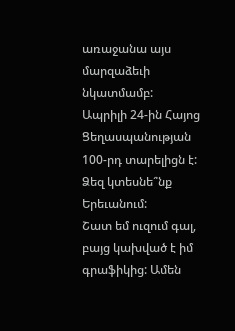առաջանա այս մարզաձեւի նկատմամբ:
Ապրիլի 24-ին Հայոց Ցեղասպանության 100-րդ տարելիցն է: Ձեզ կտեսնե՞նք Երեւանում:
Շատ եմ ուզում գալ, բայց կախված է իմ գրաֆիկից: Ամեն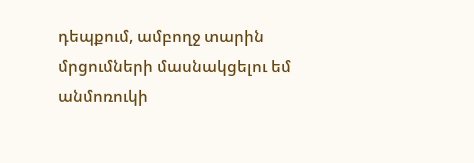դեպքում, ամբողջ տարին մրցումների մասնակցելու եմ անմոռուկի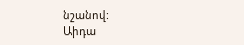նշանով:
Աիդա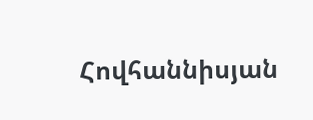Հովհաննիսյան